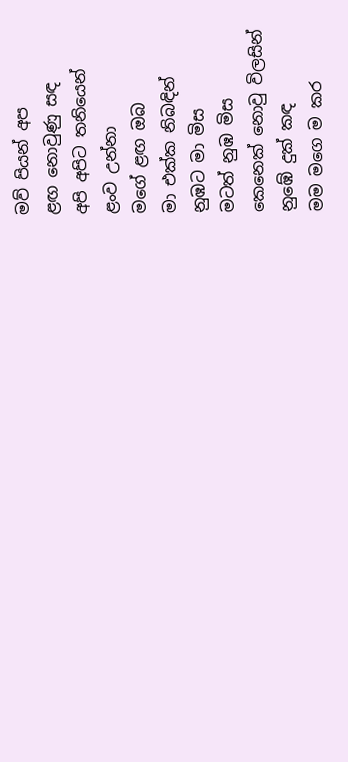මව් පියන් අප
ළඟ නොවුණු සඳ
අපි අපිට තනියෙන්
ළංව උන්නා
මගේ ළඟ ඔබ
මා එක්ක නිබඳින්
නුඹට මා මිස
මටත් නුඹ මිස
කෙනෙක් නොවු විලසින්
නුඹේ දුක් කඳ
මම මගෙ ම කර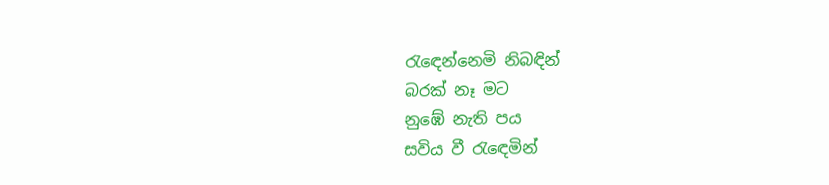රැඳෙන්නෙමි නිබඳින්
බරක් නෑ මට
නුඹේ නැති පය
සවිය වී රැඳෙමින්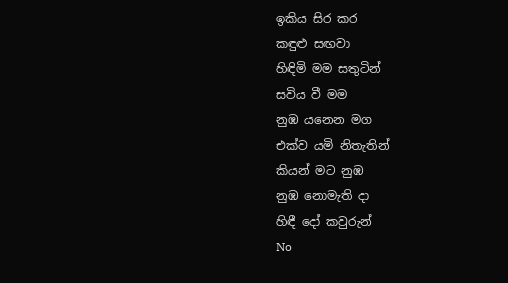ඉකිය සිර කර
කඳුළු සඟවා
හිඳිමි මම සතුටින්
සවිය වී මම
නුඹ යනෙන මග
එක්ව යමි නිතැතින්
කියන් මට නුඹ
නුඹ නොමැති දා
හිඳී දෝ කවුරුන්
No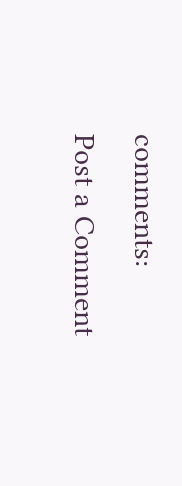comments:
Post a Comment